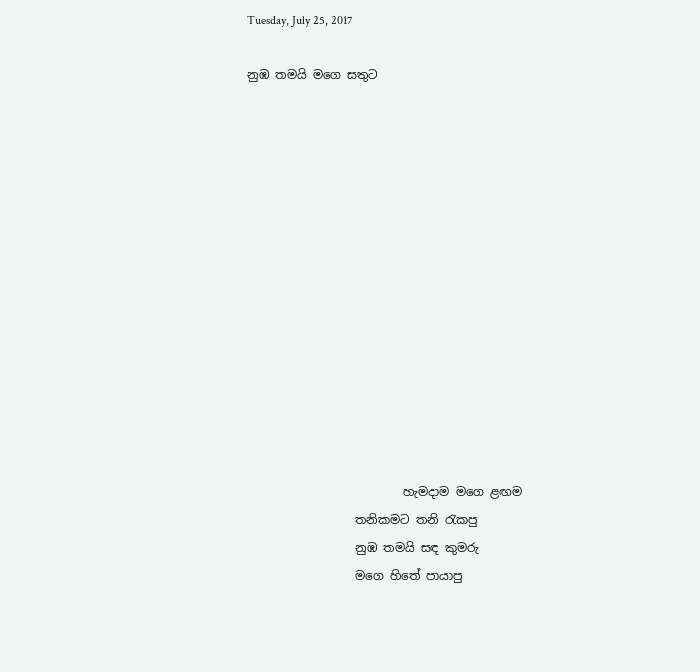Tuesday, July 25, 2017

නුඹ තමයි මගෙ සතුට














                          හැමදාම මගෙ ළඟම
                  තනිකමට තනි රැකපු
                  නුඹ තමයි සඳ කුමරු
                  මගෙ හිතේ පායාපු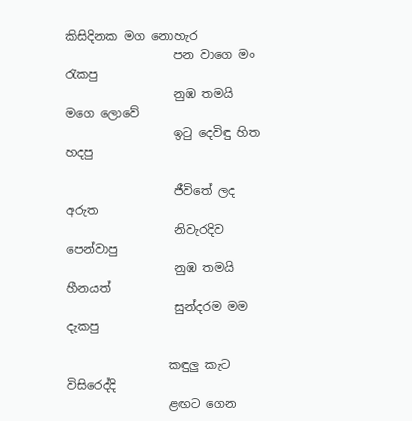කිසිදිනක මග නොහැර
                  පන වාගෙ මං රැකපු
                  නුඹ තමයි මගෙ ලොවේ
                  ඉටු දෙවිඳු හිත හදපු

                  ජීවිතේ ලද අරුත
                  නිවැරදිව පෙන්වාපු
                  නුඹ තමයි හීනයත්
                  සුන්දරම මම දැකපු

                 කඳුලු කැට විසිරෙද්දි
                 ළඟට ගෙන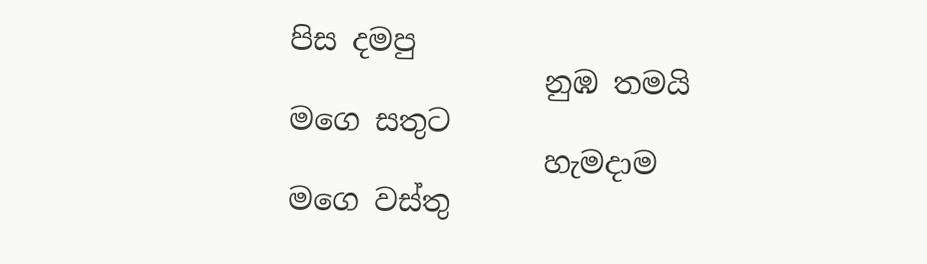පිස දමපු
                 නුඹ තමයි මගෙ සතුට
                 හැමදාම මගෙ වස්තු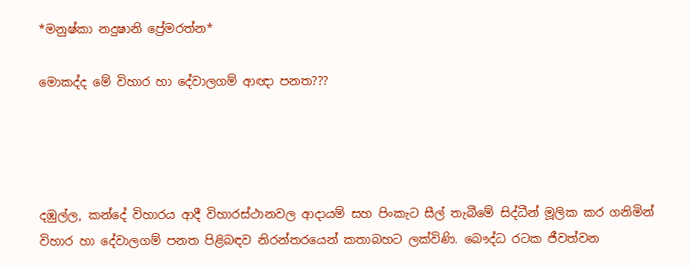*මනුෂ්කා නදුෂානි ප්‍රේමරත්න*

මොකද්ද මේ විහාර හා දේවාලගම් ආඥා පනත‍‍???




දඹුල්ල, කන්දේ විහාරය ආදී විහාරස්ථානවල ආදායම් සහ පිංකැට සීල් තැබීමේ සිද්ධීන් මූලික කර ගනිමින් විහාර හ‍ා දේවාලගම් පනත පිළිබඳව නිරන්තරයෙන් කතාබහට ලක්විණි. බෞද්ධ රටක ජීවත්වන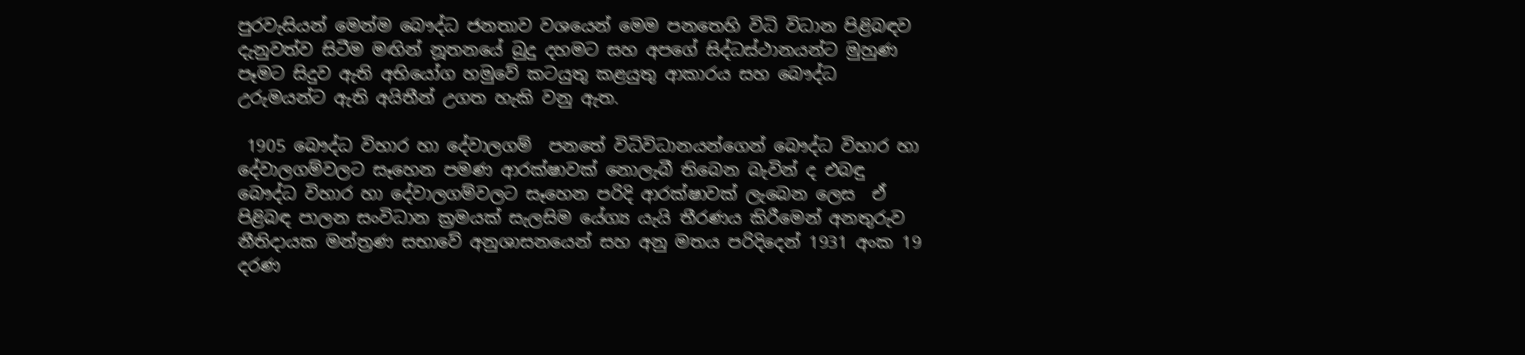පුරවැසියන් මෙන්ම බෞද්ධ ජනතාව වශයෙන් මෙම පනතෙහි විධි විධාන පිළිබඳව දැනුවත්ව සිටීම මඟින් නූතනයේ බුදු දහමට සහ අපගේ සිද්ධස්ථානයන්ට මුහුණ පෑමට සිදුව ඇති අභියෝග හමුවේ කටයුතු කළයුතු ආකාරය සහ බෞද්ධ උරුමයන්ට ඇති අයිතීන් උගත හැකි වනු ඇත.

 1905 බෞද්ධ විහාර හා දේවාලගම්  පනතේ විධිවිධානයන්ගෙන් බෞද්ධ විහාර හා දේවාලගම්වලට සෑහෙන පමණ ආරක්ෂාවක් නොලැබී තිබෙන බැවින් ද එබඳු බෞද්ධ විහාර හා දේවාලගම්වලට සෑහෙන පරිදි ආරක්ෂාවක් ලැබෙන ලෙස  ඒ පිළිබඳ පාලන සංවිධාන ක්‍රමයක් සැලසිම යේග්‍ය යැයි තීරණය කිරීමෙන් අනතුරුව  නීතිදායක මන්ත්‍රණ සභාවේ අනුශාසනයෙන් සහ අනු මතය පරිදිදෙන් 1931 අංක 19 දරණ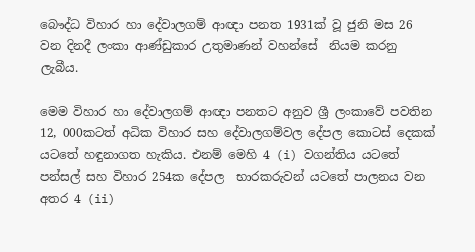බෞද්ධ විහාර හා දේවාලගම් ආඥා පනත 1931ක් වූ ජුනි මස 26 වන දිනදී ලංකා ආණ්ඩුකාර උතුමාණන් වහන්සේ  නියම කරනු ලැබීය.

මෙම විහාර හා දේවාලගම් ආඥා පනතට අනුව ශ්‍රී ලංකාවේ පවතින 12, 000කටත් අධික විහාර සහ දේවාලගම්වල දේපල කොටස් දෙකක් යටතේ හඳුනාගත හැකිය. එනම් මෙහි 4 (i) වගන්තිය යටතේ පන්සල් සහ විහාර 254ක දේපල  භාරකරුවන් යටතේ පාලනය වන අතර 4 (ii)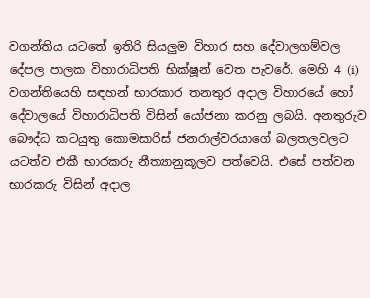වගන්තිය යටතේ ඉතිරි සියලුම විහාර සහ දේවාලගම්වල දේපල පාලක විහාරාධිපති භික්ෂූන් වෙත පැවරේ. මෙහි 4 (i) වගන්තියෙහි සඳහන් භාරකාර තනතුර අදාල විහාරයේ හෝ දේවාලයේ විහාරාධිපති විසින් යෝජනා කරනු ලබයි. අනතුරුව බෞද්ධ කටයුතු කොමසාරිස් ජනරාල්වරයාගේ බලතලවලට යටත්ව එකී භාරකරු නීත්‍යානුකූලව පත්වෙයි. එසේ පත්වන භාරකරු විසින් අදාල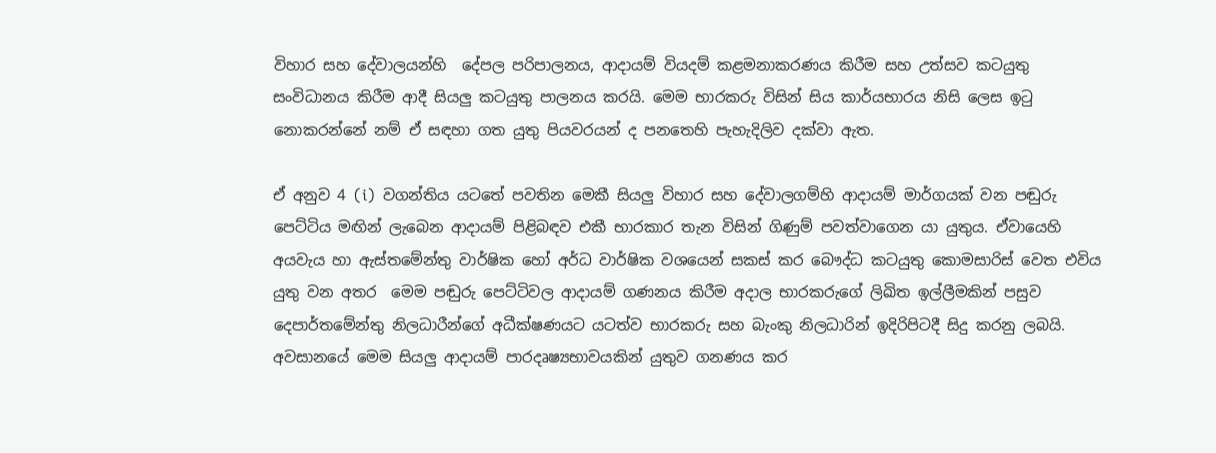විහාර සහ දේවාලයන්හි  දේපල පරිපාලනය, ආදායම් වියදම් කළමනාකරණය කිරීම සහ උත්සව කටයුතු සංවිධානය කිරීම ආදී සියලු කටයුතු පාලනය කරයි. මෙම භාරකරු විසින් සිය කාර්යභාරය නිසි ලෙස ඉටු නොකරන්නේ නම් ඒ සඳහා ගත යුතු පියවරයන් ද පනතෙහි පැහැදිලිව දක්වා ඇත.

ඒ අනුව 4 (i)  වගන්තිය යටතේ පවතින මෙකී සියලු විහාර සහ දේවාලගම්හි ආදායම් මාර්ගයක් වන පඬුරු පෙට්ටිය මඟින් ලැබෙන ආදායම් පිළිබඳව එකී භාරකාර තැන විසින් ගිණුම් පවත්වා‍ගෙන යා යුතුය. ඒවායෙහි අයවැය හා ඇස්තමේන්තු වාර්ෂික හෝ අර්ධ වාර්ෂික වශයෙන් සකස් කර බෞද්ධ කටයුතු කොමසාරිස් වෙත එවිය යුතු වන අතර  මෙම පඬුරු පෙට්ටිවල ආදායම් ගණනය කිරීම අදාල භාරකරුගේ ලිඛිත ඉල්ලීමකින් පසුව දෙපාර්තමේන්තු නිලධාරීන්ගේ අධීක්ෂණයට යටත්ව භාරකරු සහ බැංකු නිලධාරින් ඉදිරිපිටදී සිදු කරනු ලබයි. අවසානයේ මෙම සියලු ආදායම් පාරදෘෂ්‍යභාවයකින් යුතුව ගනණය කර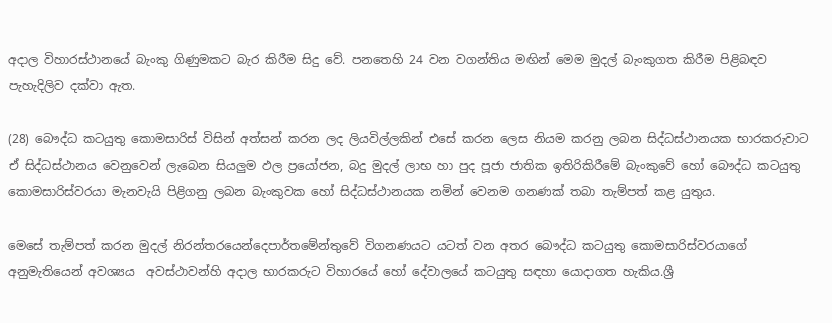අදාල විහාරස්ථානයේ බැංකු ගිණුමකට බැර කිරීම සිදු වේ. පනතෙහි 24 වන වගන්තිය මඟින් මෙම මුදල් බැංකුගත කිරීම පිළිබඳව පැහැදිලිව දක්වා ඇත.

(28) බෞද්ධ කටයුතු කොමසාරිස් විසින් අත්සන් කරන ලද ලියවිල්ලකින් එසේ කරන ලෙස නියම කරනු ලබන සිද්ධස්ථානයක භාරකරුවාට ඒ සිද්ධස්ථානය වෙනුවෙන් ලැබෙන සියලුම ඵල ප්‍රයෝජන, බදු මුදල් ලාභ හා පුද පූජා ජාතික ඉතිරිකිරීමේ බැංකුවේ හෝ බෞද්ධ කටයුතු කොමසාරිස්වරයා මැනවැයි පිළිගනු ලබන බැංකුවක හෝ සිද්ධස්ථානයක නමින් වෙනම ගනණක් තබා තැම්පත් කළ යුතුය.

මෙසේ තැම්පත් කරන මුදල් නිරන්තරයෙන්දෙපාර්තමේන්තුවේ විගනණයට යටත් වන අතර බෞද්ධ කටයුතු කොමසාරිස්වරයාගේ අනුමැතියෙන් අවශ්‍යය  අවස්ථ‍ාවන්හි අදාල භාරකරුට විහාරයේ හෝ දේවාලයේ කටයුතු සඳහා යොදාගත හැකිය.ශ්‍රී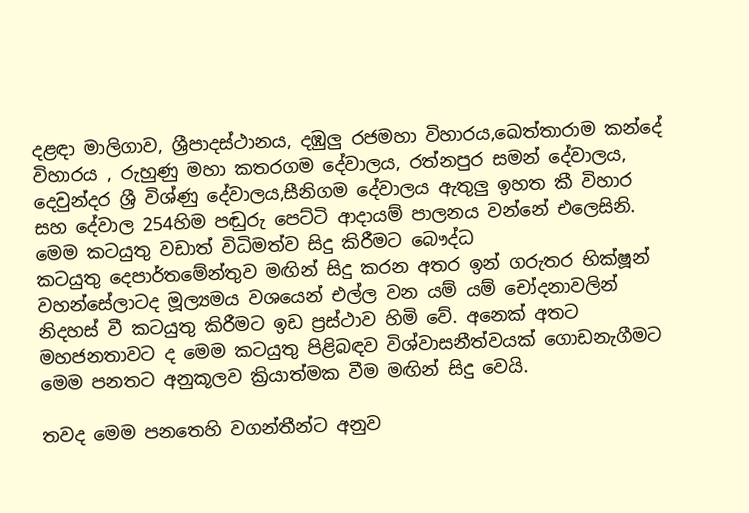දළඳා මාලිගාව, ශ්‍රීපාදස්ථානය, දඹුලු රජමහා විහාරය,ඛෙත්තාරාම කන්දේ විහාරය , රුහුණු මහා කතරගම දේවාලය, රත්නපුර සමන් දේවාලය, දෙවුන්දර ශ්‍රී විශ්ණු දේවාලය,සීනිගම දේවාලය ඇතුලු ඉහත කී විහාර සහ දේවාල 254හිම පඬුරු පෙට්ටි ආදායම් පාලනය වන්නේ එලෙසිනි. මෙම කටයුතු වඩාත් විධිමත්ව සිදු කිරීමට බෞද්ධ කටයුතු ‍දෙපාර්තමේන්තුව මඟින් සිදු කරන අතර ඉන් ගරුතර භික්ෂූන් වහන්සේලාටද මූල්‍යමය වශයෙන් එල්ල වන යම් යම් චෝදනාවලින් නිදහස් වී කටයුතු කිරීමට ඉඩ ප්‍රස්ථාව හිමි වේ. අනෙක් අතට මහජනතාවට ද මෙම කටයුතු පිළිබඳව විශ්වාසනීත්වයක් ගොඩනැගීමට මෙම පනතට අනුකූලව ක්‍රියාත්මක වීම මඟින් සිදු වෙයි.

තවද මෙම පනතෙහි වගන්තීන්ට අනුව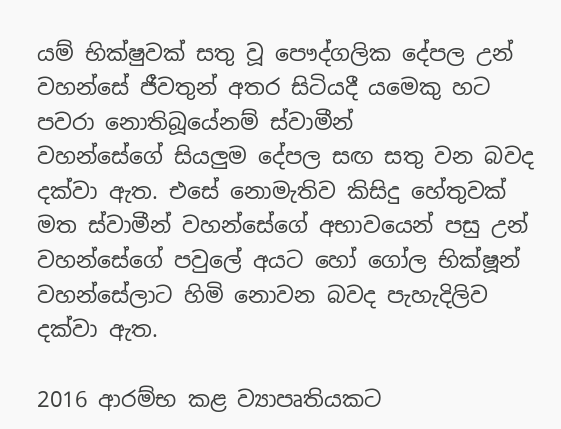යම් භික්ෂුවක් සතු වූ පෞද්ගලික දේපල උන් වහන්සේ ජීවතුන් අතර සිටියදී යමෙකු හට පවරා නොතිබූයේනම් ස්වාමීන් වහන්සේගේ ‍සියලුම දේපල සඟ සතු වන බවද දක්වා ඇත. එසේ නොමැතිව කිසිදු හේතුවක් මත ස්වාමීන් වහන්සේගේ අභාවයෙන් පසු උන් වහන්සේගේ පවුලේ අයට හෝ ගෝල භික්ෂූන් වහන්සේලාට හිමි නොවන බවද පැහැදිලිව දක්වා ඇත.

2016 ආරම්භ කළ ව්‍යාපෘතියකට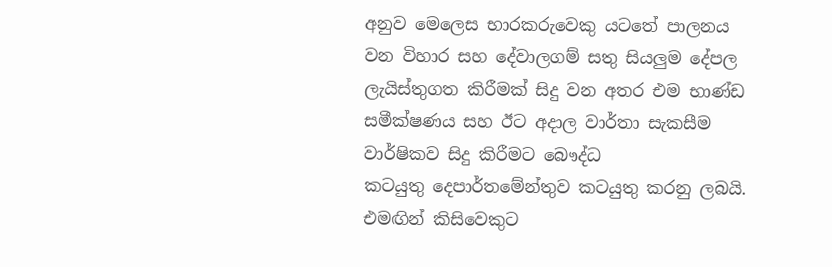අනුව මෙලෙස භාරකරුවෙකු යටතේ පාලනය වන විහාර සහ දේවාලගම් සතු සියලුම දේපල ලැයිස්තුගත කිරීමක් සිදු වන අතර එම භාණ්ඩ සමීක්ෂණය සහ ඊට අදාල වාර්තා සැකසීම වාර්ෂිකව සිදු කිරීමට බෞද්ධ කටයුතු ‍දෙපාර්තමේන්තුව කටයුතු කරනු ලබයි. එමඟින් කිසිවෙකුට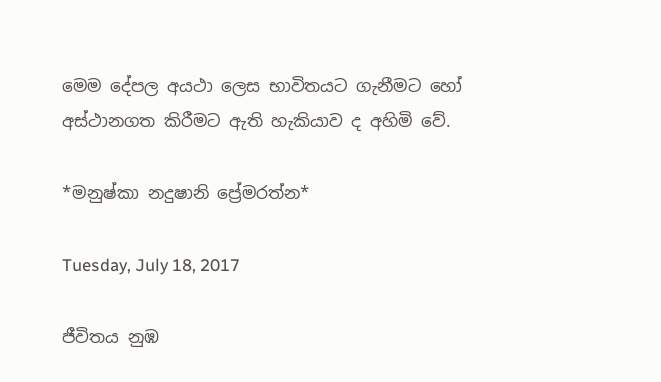මෙම දේපල අයථ‍ා ලෙස භාවිතයට ගැනීමට හෝ අස්ථානගත කිරීමට ඇති හැකියාව ද අහිමි වේ.

*මනුෂ්කා නදුෂානි ප්‍රේමරත්න*

Tuesday, July 18, 2017

ජීවිතය නුඹ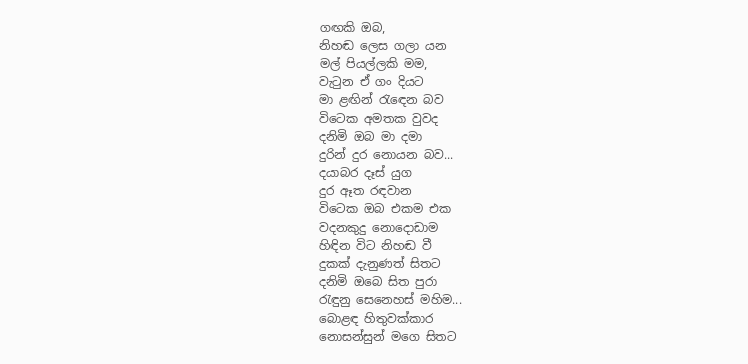ගඟකි ඔබ,
නිහඬ ලෙස ගලා යන
මල් පියල්ලකි මම,
වැටුන ඒ ගං දියට
මා ළඟින් රැඳෙන බව
විටෙක අමතක වුවද
දනිමි ඔබ මා දමා
දුරින් දුර නොයන බව...
දයාබර දෑස් යුග
දුර ඈත රඳවාන
විටෙක ඔබ එකම එක
වදනකුදු නොදොඩාම
හිඳින විට නිහඬ වී
දුකක් දැනුණත් සිතට
දනිමි ඔබෙ සිත පුරා
රැඳුනු සෙනෙහස් මහිම...
බොළඳ හිතුවක්කාර
නොසන්සුන් මගෙ සිතට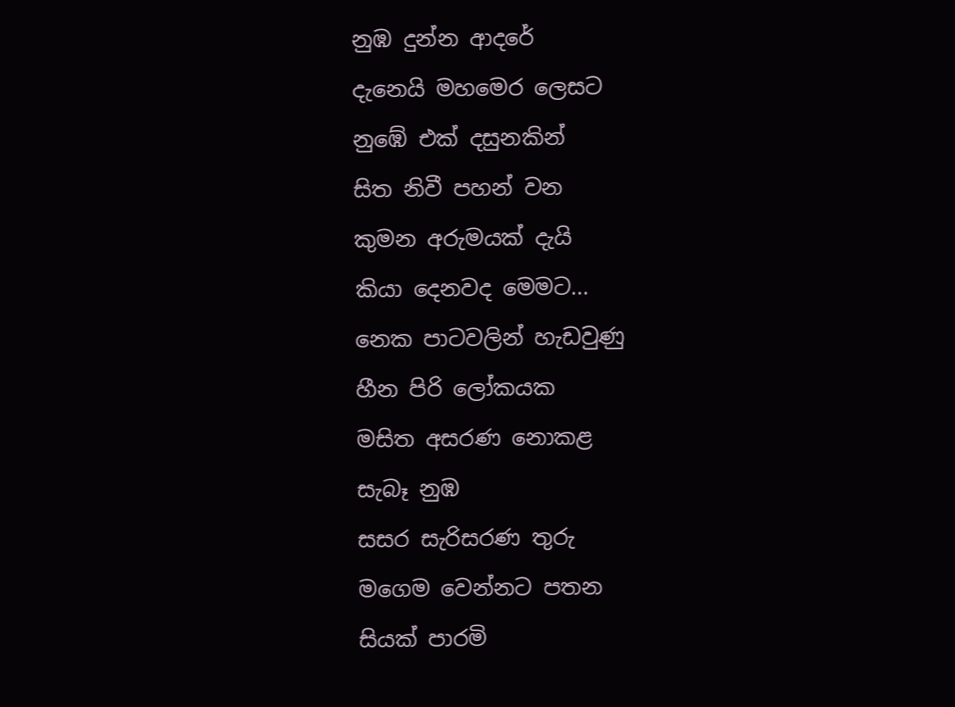නුඹ දුන්න ආදරේ
දැනෙයි මහමෙර ලෙසට
නුඹේ එක් දසුනකින්
සිත නිවී පහන් වන
කුමන අරුමයක් දැයි
කියා දෙනවද මෙමට...
නෙක පාටවලින් හැඩවුණු
හීන පිරි ලෝකයක
මසිත අසරණ නොකළ
සැබෑ නුඹ
සසර සැරිසරණ තුරු
මගෙම වෙන්නට පතන
සියක් පාරමි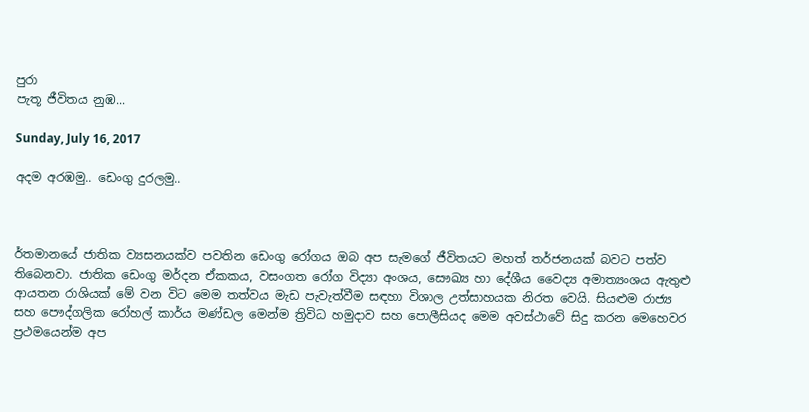පුරා
පැතූ ජීවිතය නුඹ...

Sunday, July 16, 2017

අදම අරඹමු.. ඩෙංගු දුරලමු..



ර්තමානයේ ජාතික ව්‍යසනයක්ව පවතින ඩෙංගු රෝගය ඔබ අප සැමගේ ජීවිතයට මහත් තර්ජනයක් බවට පත්ව තිබෙනවා. ජාතික ඩෙංගු මර්දන ඒකකය, වසංගත රෝග විද්‍යා අංශය, සෞඛ්‍ය හා දේශීය වෛද්‍ය අමාත්‍යංශය ඇතුළු ආයතන රාශියක් මේ වන විට මෙම තත්වය මැඩ පැවැත්වීම සඳහා විශාල උත්සාහයක නිරත වෙයි. සියළුම රාජ්‍ය සහ පෞද්ගලික රෝහල් කාර්ය මණ්ඩල මෙන්ම ත්‍රිවිධ හමුදාව සහ පොලීසියද මෙම අවස්ථාවේ සිදු කරන මෙහෙවර ප්‍රථමයෙන්ම අප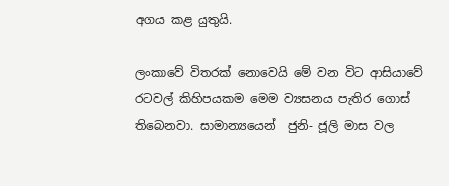අගය කළ යුතුයි.

ලංකාවේ විතරක් නොවෙයි මේ වන විට ආසියාවේ රටවල් කිහිපයකම මෙම ව්‍යසනය පැතිර ගොස් තිබෙනවා. සාමාන්‍යයෙන්  ජුනි- ජූලි මාස වල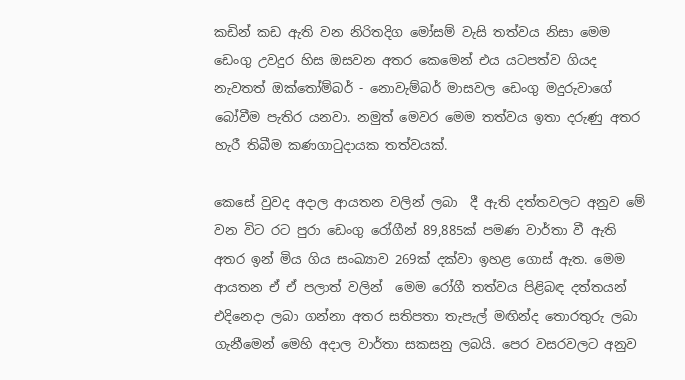කඩින් කඩ ඇති වන නිරිතදිග මෝසම් වැසි තත්වය නිසා මෙම ඩෙංගු උවදුර හිස ඔසවන අතර කෙමෙන් එය යටපත්ව ගියද නැවතත් ඔක්තෝම්බර් - නොවැම්බර් මාසවල ඩෙංගු මදුරුවාගේ බෝවීම පැතිර යනවා. නමුත් මෙවර මෙම තත්වය ඉතා දරුණු අතර හැරී තිබීම කණගාටුදායක තත්වයක්.

කෙසේ වුවද අදාල ආයතන වලින් ලබා  දී ඇති දත්තවලට අනුව මේ වන විට රට පුරා ඩෙංගු රෝගීන් 89,885ක් පමණ වාර්තා වී ඇති අතර ඉන් මිය ගිය සංඛ්‍යාව 269ක් දක්වා ඉහළ ගොස් ඇත. මෙම ආයතන ඒ ඒ පලාත් වලින්  මෙම රෝගී තත්වය පිළිබඳ දත්තයන් එදිනෙදා ලබා ගන්නා අතර සතිපතා තැපැල් මඟින්ද තොරතුරු ලබා ගැනීමෙන් මෙහි අදාල වාර්තා සකසනු ලබයි. පෙර වසරවලට අනුව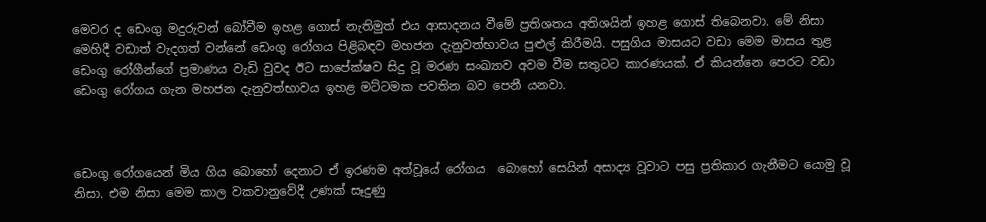මෙවර ද ඩෙංගු මදුරුවන් බෝවීම ඉහළ ගොස් නැතිමුත් එය ආසාදනය වීමේ ප්‍රතිශතය අතිශයින් ඉහළ ගොස් තිබෙනවා. මේ නිසා මෙහිදී වඩාත් වැදගත් වන්නේ ඩෙංගු රෝගය පිළිබඳව මහජන දැනුවත්භාවය පුළුල් කිරීමයි. පසුගිය මාසයට වඩා මෙම මාසය තුළ ඩෙංගු රෝගීන්ගේ ප්‍රමාණය වැඩි වුවද ඊට සාපේක්ෂව සිදු වූ මරණ සංඛ්‍යාව අවම වීම සතුටට කාරණයක්. ඒ කියන්නෙ පෙරට වඩා ඩෙංගු රෝගය ගැන මහජන දැනුවත්භාවය ඉහළ මට්ටමක පවතින බව පෙනී යනවා.



ඩෙංගු රෝගයෙන් මිය ගිය බොහෝ දෙනාට ඒ ඉරණම අත්වූයේ රෝගය  බොහෝ සෙයින් අසාද්‍ය වූවාට පසු ප්‍රතිකාර ගැනීමට යොමු වූ නිසා. එම නිසා මෙම කාල වකවානුවේදී උණක් සෑදුණු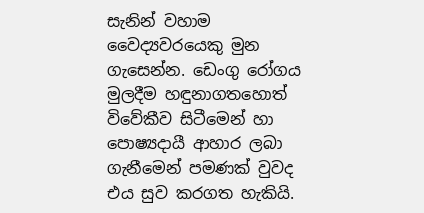සැනින් වහාම වෛද්‍යවරයෙකු මුන ගැසෙන්න. ඩෙංගු රෝගය මුලදීම හඳුනාගතහොත් විවේකීව සිටීමෙන් හා පොෂ්‍යදායී ආහාර ලබා ගැනීමෙන් පමණක් වුවද එය සුව කරගත හැකියි.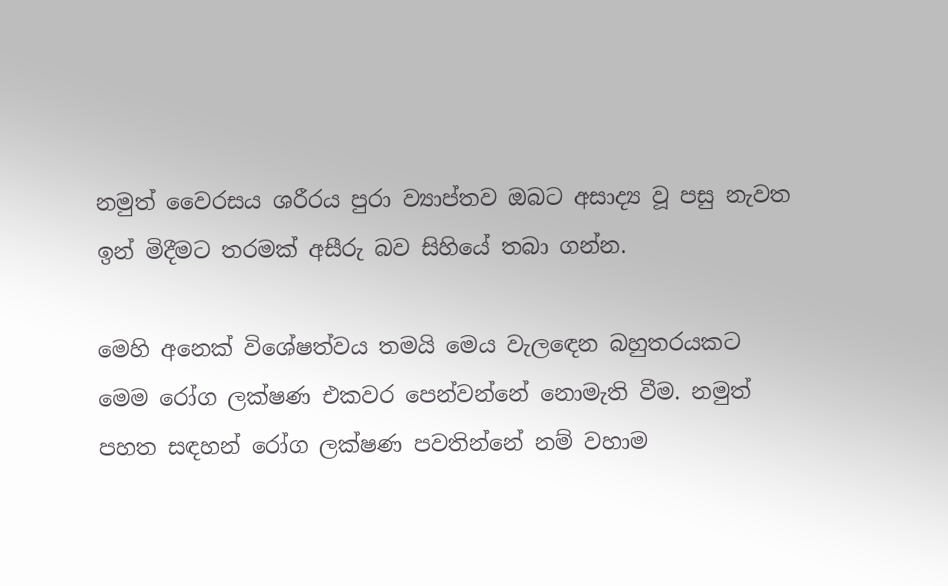නමුත් වෛරසය ශරීරය පුරා ව්‍යාප්තව ඔබට අසාද්‍ය වූ පසු නැවත ඉන් මිදීමට තරමක් අසීරු බව සිහියේ තබා ගන්න.

මෙහි අනෙක් විශේෂත්වය තමයි මෙය වැලඳෙන බහුතරයකට මෙම රෝග ලක්ෂණ එකවර පෙන්වන්නේ නොමැති වීම. නමුත් පහත සඳහන් රෝග ලක්ෂණ පවතින්නේ නම් වහාම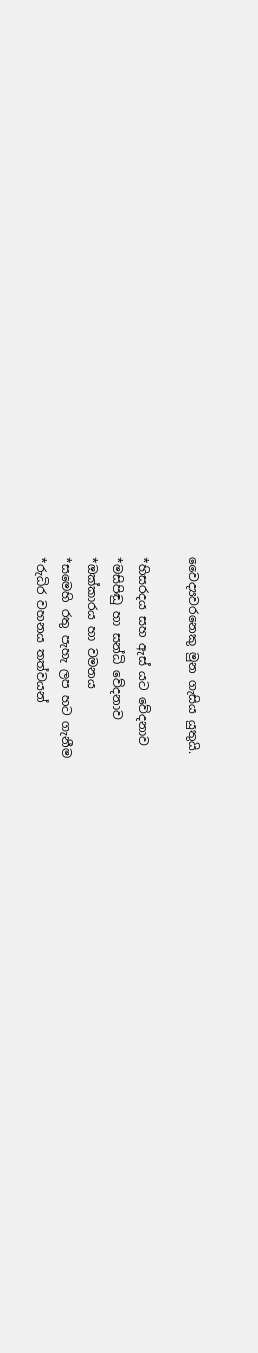වෛද්‍යවරනෙකු මුන ගැසිය යුතුයි.

*හිසරදය සහ ඇස් යට වේදනාව
*මසිපිඬු හා සන්ධි වේදනාව
*ඔක්කාරය හා වමනය
*සමෙහි රතු පැහැ ලප හට ගැනීම
*රුධිර වහනය තත්වයන්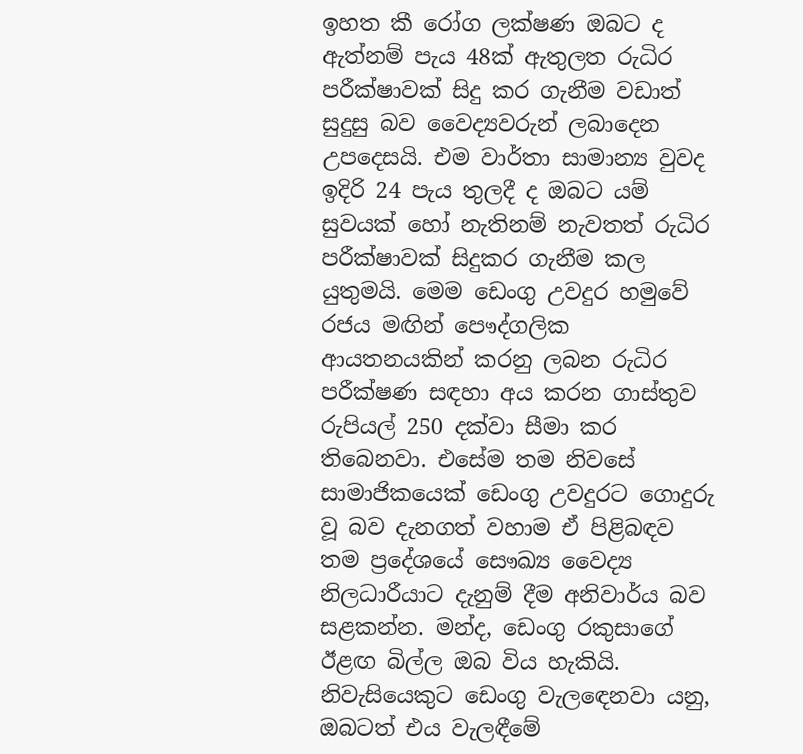ඉහත කී රෝග ලක්ෂණ ඔබට ද ඇත්නම් පැය 48ක් ඇතුලත රුධිර පරීක්ෂාවක් සිදු කර ගැනීම වඩාත් සුදුසු බව වෛද්‍යවරුන් ලබාදෙන උපදෙසයි. එම වාර්තා සාමාන්‍ය වුවද ඉදිරි 24 පැය තුලදී ද ඔබට යම් සුවයක් හෝ නැතිනම් නැවතත් රුධිර පරීක්ෂාවක් සිදුකර ගැනීම කල යුතුමයි. මෙම ඩෙංගු උවදුර හමුවේ රජය මඟින් පෞද්ගලික ආයතනයකින් කරනු ලබන රුධිර පරීක්ෂණ සඳහා අය කරන ගාස්තුව රුපියල් 250 දක්වා සීමා කර තිබෙනවා. එසේම තම නිවසේ සාමාජිකයෙක් ඩෙංගු උවදුරට ගොදුරු වූ බව දැනගත් වහාම ඒ පිළිබඳව තම ප්‍රදේශයේ සෞඛ්‍ය වෛද්‍ය නිලධාරීයාට දැනුම් දීම අනිවාර්ය බව සළකන්න. මන්ද, ඩෙංගු රකුසාගේ ඊළඟ බිල්ල ඔබ විය හැකියි. නිවැසියෙකුට ඩෙංගු වැලඳෙනවා යනු, ඔබටත් එය වැලඳීමේ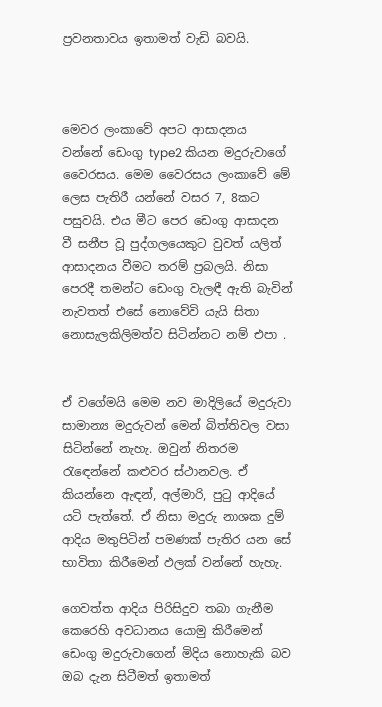ප්‍රවනතාවය ඉතාමත් වැඩි බවයි.



මෙවර ලංකාවේ අපට ආසාදනය වන්නේ ඩෙංගු type2 කියන මදුරුවාගේ වෛරසය. මෙම වෛරසය ලංකාවේ මේ ලෙස පැතිරී යන්නේ වසර 7, 8කට පසුවයි. එය මීට පෙර ඩෙංගු ආසාදන වී සනීප වූ පුද්ගලයෙකුට වුවත් යලිත් ආසාදනය වීමට තරම් ප්‍රබලයි. නිසා පෙරදී තමන්ට ඩෙංගු වැලඳී ඇති බැවින් නැවතත් එසේ නොවේවි යැයි සිතා නොසැලකිලිමත්ව සිටින්නට නම් එපා .


ඒ වගේමයි මෙම නව මාදිලියේ මදුරුවා සාමාන්‍ය මදුරුවන් මෙන් බිත්තිවල වසා සිටින්නේ නැහැ. ඔවුන් නිතරම රැඳෙන්නේ කළුවර ස්ථානවල. ඒ කියන්නෙ ඇඳන්, අල්මාරි, පුටු ආදියේ යටි පැත්තේ. ඒ නිසා මදුරු නාශක දුම් ආදිය මතුපිටින් පමණක් පැතිර යන සේ භාවිතා කිරීමෙන් ඵලක් වන්නේ හැහැ.

ගෙවත්ත ආදිය පිරිසිදුව තබා ගැනීම කෙරෙහි අවධානය යොමු කිරීමෙන් ඩෙංගු මදුරුවාගෙන් මිදිය නොහැකි බව ඔබ දැන සිටීමත් ඉතාමත්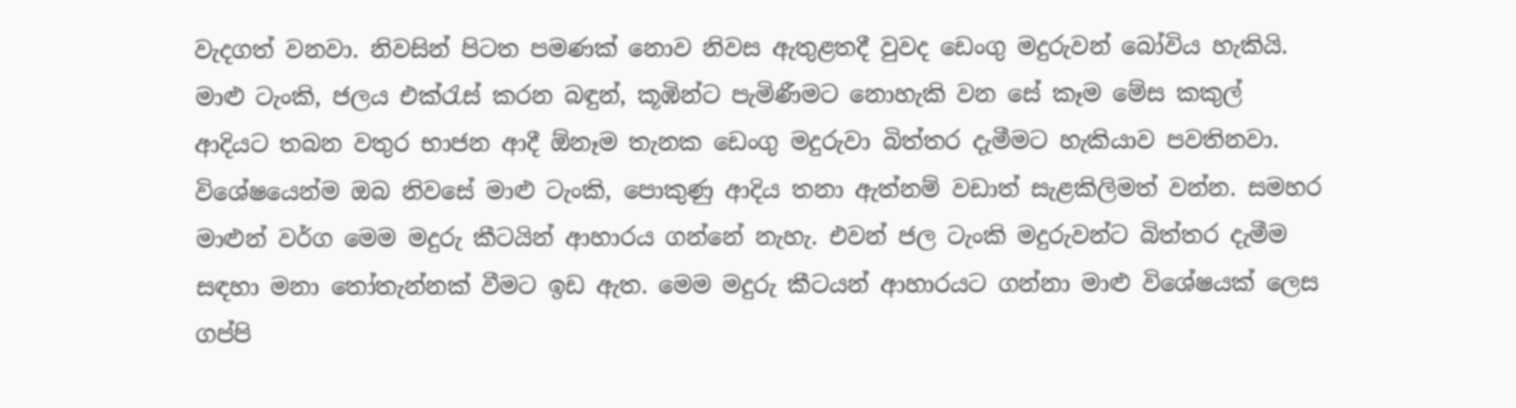වැදගත් වනවා. නිවසින් පිටත පමණක් නොව නිවස ඇතුළතදී වුවද ඩෙංගු මදුරුවන් බෝවිය හැකියි. මාළු ටැංකි, ජලය එක්රැස් කරන බඳුන්, කූඹින්ට පැමිණීමට නොහැකි වන සේ කෑම මේස කකුල් ආදියට තබන වතුර භාජන ආදී ඕනෑම තැනක ඩෙංගු මදුරුවා බිත්තර දැමීමට හැකියාව පවතිනවා. විශේෂයෙන්ම ඔබ නිවසේ මාළු ටැංකි, පොකුණු ආදිය තනා ඇත්නම් වඩාත් සැළකිලිමත් වන්න. සමහර මාළුන් වර්ග මෙම මදුරු කීටයින් ආහාරය ගන්නේ නැහැ. එවන් ජල ටැංකි මදුරුවන්ට බිත්තර දැමීම සඳහා මනා තෝතැන්නක් වීමට ඉඩ ඇත. මෙම මදුරු කීටයන් ආහාරයට ගන්නා මාළු විශේෂයක් ලෙස ගප්පි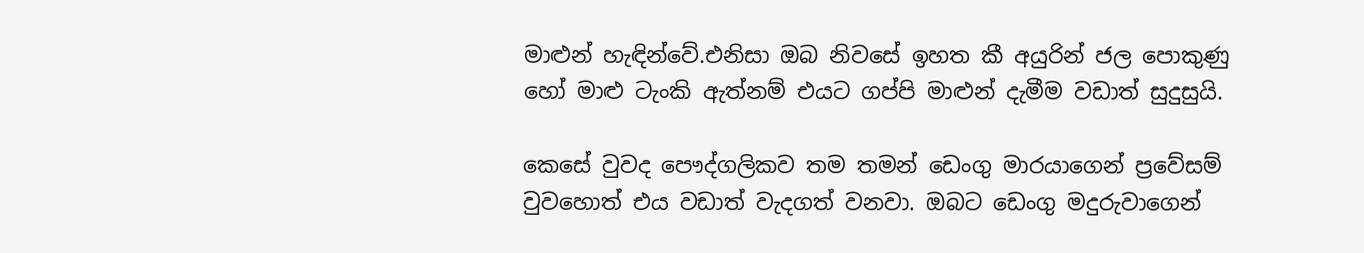මාළුන් හැඳින්වේ.එනිසා ඔබ නිවසේ ඉහත කී අයුරින් ජල පොකුණු හෝ මාළු ටැංකි ඇත්නම් එයට ගප්පි මාළුන් දැමීම වඩාත් සුදුසුයි.

කෙසේ වුවද පෞද්ගලිකව තම තමන් ඩෙංගු මාරයාගෙන් ප්‍රවේසම් වුවහොත් එය වඩාත් වැදගත් වනවා. ඔබට ඩෙංගු මදුරුවාගෙන්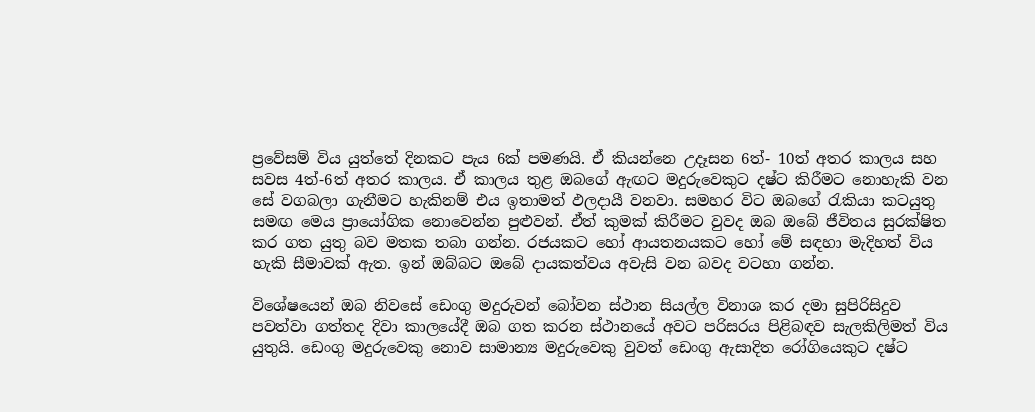ප්‍රවේසම් විය යුත්තේ දිනකට පැය 6ක් පමණයි. ඒ කියන්නෙ උදෑසන 6ත්- 10ත් අතර කාලය සහ සවස 4ත්-6ත් අතර කාලය. ඒ කාලය තුළ ඔබගේ ඇඟට මදුරුවෙකුට දෂ්ට කිරීමට නොහැකි වන සේ වගබලා ගැනීමට හැකිනම් එය ඉතාමත් ඵලදායී වනවා. සමහර විට ඔබගේ රැකියා කටයුතු සමඟ මෙය ප්‍රායෝගික නොවෙන්න පුළුවන්. ඒත් කුමක් කිරීමට වුවද ඔබ ඔබේ ජීවිතය සුරක්ෂිත කර ගත යුතු බව මතක තබා ගන්න. රජයකට හෝ ආයතනයකට හෝ මේ සඳහා මැදිහත් විය හැකි සීමාවක් ඇත. ඉන් ඔබ්බට ඔබේ දායකත්වය අවැසි වන බවද වටහා ගන්න.

විශේෂයෙන් ඔබ නිවසේ ඩෙංගු මදුරුවන් බෝවන ස්ථාන සියල්ල විනාශ කර දමා සුපිරිසිදුව පවත්වා ගත්තද දිවා කාලයේදී ඔබ ගත කරන ස්ථානයේ අවට පරිසරය පිළිබඳව සැලකිලිමත් විය යුතුයි. ඩෙංගු මදුරුවෙකු නොව සාමාන්‍ය මදුරුවෙකු වුවත් ඩෙංගු ඇසාදිත රෝගියෙකුට දෂ්ට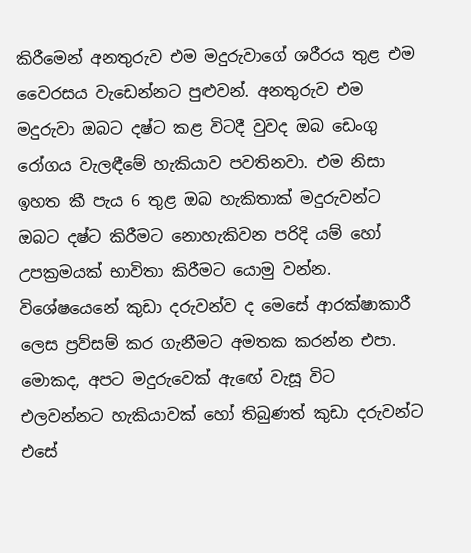කිරීමෙන් අනතුරුව එම මදුරුවාගේ ශරීරය තුළ එම වෛරසය වැඩෙන්නට පුළුවන්. අනතුරුව එම මදුරුවා ඔබට දෂ්ට කළ විටදී වුවද ඔබ ඩෙංගු රෝගය වැලඳීමේ හැකියාව පවතිනවා. එම නිසා ඉහත කී පැය 6 තුළ ඔබ හැකිතාක් මදුරුවන්ට ඔබට දෂ්ට කිරීමට නොහැකිවන පරිදි යම් හෝ උපක්‍රමයක් භාවිතා කිරීමට යොමු වන්න.  විශේෂයෙනේ කුඩා දරුවන්ව ද මෙසේ ආරක්ෂාකාරී ලෙස ප්‍රව්සම් කර ගැනීමට අමතක කරන්න එපා. මොකද, අපට මදුරුවෙක් ඇඟේ වැසූ විට එලවන්නට හැකියාවක් හෝ තිබුණත් කුඩා දරුවන්ට එසේ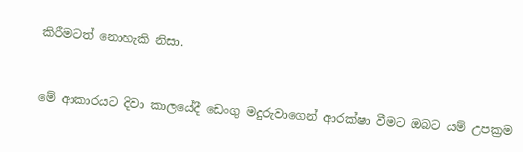කිරීමටත් නොහැකි නිසා.


මේ ආකාරයට දිවා කාලයේදී ඩෙංගු මදුරුවාගෙන් ආරක්ෂා වීමට ඔබට යම් උපක්‍රම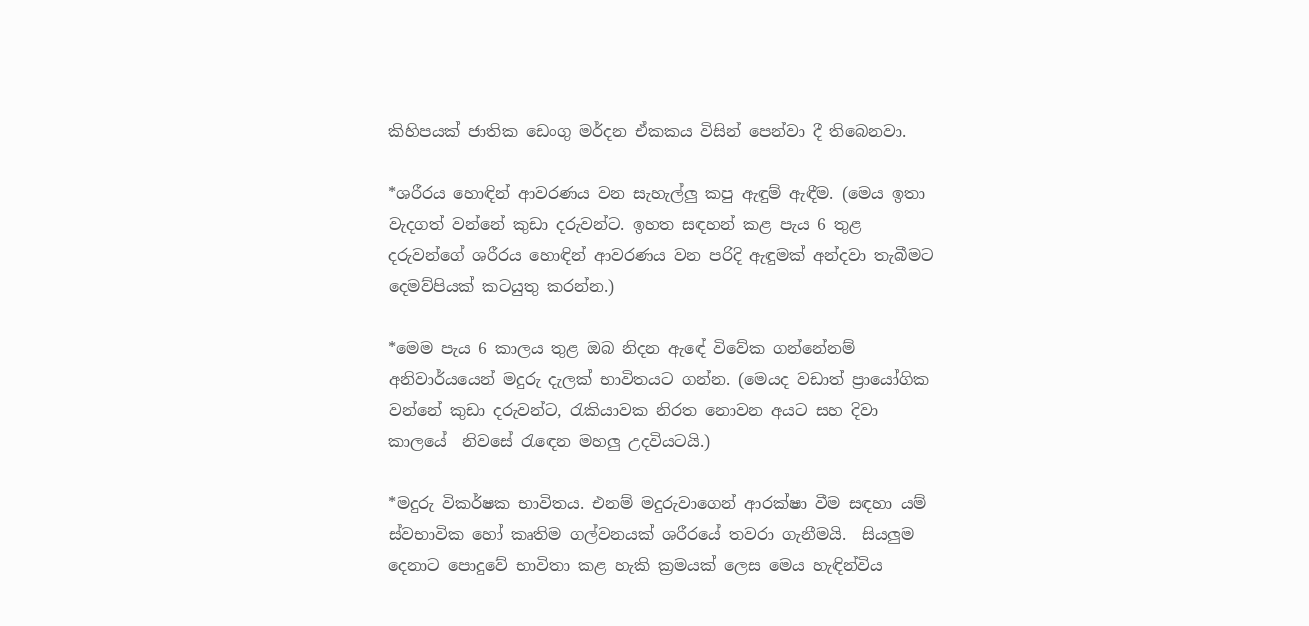කිහිපයක් ජාතික ඩෙංගු මර්දන ඒකකය විසින් පෙන්වා දී තිබෙනවා.

*ශරීරය හොඳින් ආවරණය වන සැහැල්ලු කපු ඇඳුම් ඇඳීම. (මෙය ඉතා වැදගත් වන්නේ කුඩා දරුවන්ට. ඉහත සඳහන් කළ පැය 6 තුළ දරුවන්ගේ ශරීරය හොඳින් ආවරණය වන පරිදි ඇඳුමක් අන්දවා තැබීමට දෙමව්පියක් කටයුතු කරන්න.)

*මෙම පැය 6 කාලය තුළ ඔබ නිදන ඇඳේ විවේක ගන්නේනම් අනිවාර්යයෙන් මදුරු දැලක් භාවිතයට ගන්න. (මෙයද වඩාත් ප්‍රායෝගික වන්නේ කුඩා දරුවන්ට, රැකියාවක නිරත නොවන අයට සහ දිවා කාලයේ  නිවසේ රැඳෙන මහලු උදවියටයි.)

*මදුරු විකර්ෂක භාවිතය. එනම් මදුරුවාගෙන් ආරක්ෂා වීම සඳහා යම් ස්වභාවික හෝ කෘතිම ගල්වනයක් ශරීරයේ තවරා ගැනීමයි.  සියලුම දෙනාට පොදුවේ භාවිතා කළ හැකි ක්‍රමයක් ලෙස මෙය හැඳින්විය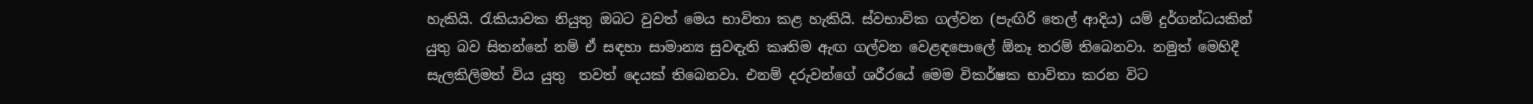හැකියි. රැකියාවක නියුතු ඔබට වුවත් මෙය භාවිතා කළ හැකියි. ස්වභාවික ගල්වන (පැඟිරි තෙල් ආදිය) යම් දුර්ගන්ධයකින් යුතු බව සිතන්නේ නම් ඒ සඳහා සාමාන්‍ය සුවඳැති කෘතිම ඇඟ ගල්වන වෙළඳපොලේ ඕනෑ තරම් තිබෙනවා. නමුත් මෙහිදී සැලකිලිමත් විය යුතු  තවත් දෙයක් තිබෙනවා. එනම් දරුවන්ගේ ශරීරයේ මෙම විකර්ෂක භාවිතා කරන විට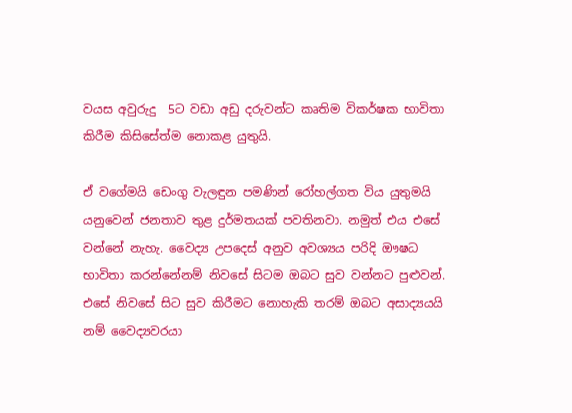වයස අවුරුදු  5ට වඩා අඩු දරුවන්ට කෘතිම විකර්ෂක භාවිතා කිරීම කිසිසේත්ම නොකළ යුතුයි.

ඒ වගේමයි ඩෙංගු වැලඳුන පමණින් රෝහල්ගත විය යුතුමයි යනුවෙන් ජනතාව තුළ දුර්මතයක් පවතිනවා. නමුත් එය එසේ වන්නේ නැහැ. වෛද්‍ය උපදෙස් අනුව අවශ්‍යය පරිදි ඖෂධ භාවිතා කරන්නේනම් නිවසේ සිටම ඔබට සුව වන්නට පුළුවන්. එසේ නිවසේ සිට සුව කිරීමට නොහැකි තරම් ඔබට අසාද්‍යයයි නම් ‍වෛද්‍යවරයා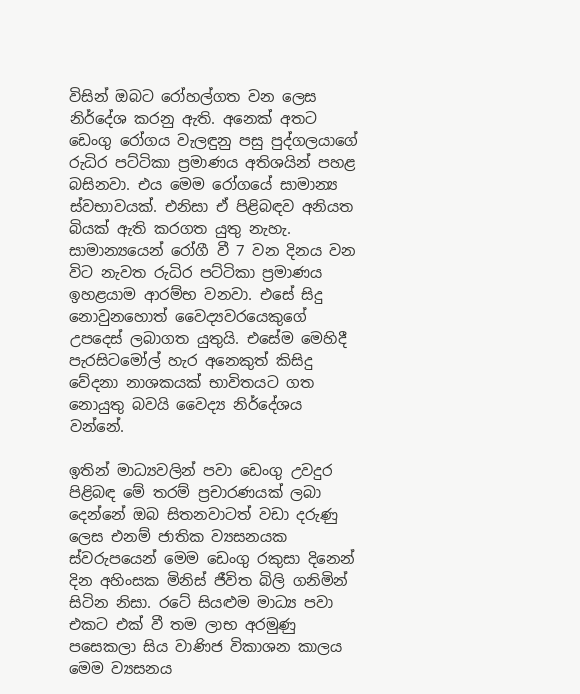විසින් ඔබට රෝහල්ගත වන ලෙස නිර්දේශ කරනු ඇති. අනෙක් අතට ඩෙංගු රෝගය වැලඳුනු පසු පුද්ගලයාගේ රුධිර පට්ටිකා ප්‍රමාණය අතිශයින් පහළ බසිනවා. එය මෙම රෝගයේ සාමාන්‍ය ස්වභාවයක්. එනිසා ඒ පිළිබඳව අනියත බියක් ඇති කරගත යුතු නැහැ. සාමාන්‍යයෙන් රෝගී වී 7 වන දිනය වන විට නැවත රුධිර පට්ටිකා ප්‍රමාණය ඉහළයාම ආරම්භ වනවා. එසේ සිදු නොවුනහොත් වෛද්‍යවරයෙකුගේ උපදෙස් ලබාගත යුතුයි. එසේම මෙහිදී පැරසිටමෝල් හැර අනෙකුත් කිසිදු වේදනා නාශකයක් භාවිතයට ගත නොයුතු බවයි වෛද්‍ය නිර්දේශය වන්නේ.

ඉතින් මාධ්‍යවලින් පවා ඩෙංගු උවදුර පිළිබඳ මේ තරම් ප්‍රචාරණයක් ලබා දෙන්නේ ඔබ සිතනවාටත් වඩා දරුණු ලෙස එනම් ජාතික ව්‍යසනයක ස්වරුපයෙන් මෙම ඩෙංගු රකුසා දිනෙන් දින අහිංසක මිනිස් ජීවිත බිලි ගනිමින් සිටින නිසා. රටේ සියළුම මාධ්‍ය පවා එකට එක් වී තම ලාභ අරමුණු පසෙකලා සිය වාණිජ විකාශන කාලය මෙම ව්‍යසනය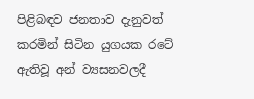පිළිබඳව ජනතාව දැනුවත් කරමින් සිටින යුගයක රටේ ඇතිවූ අන් ව්‍යසනවලදී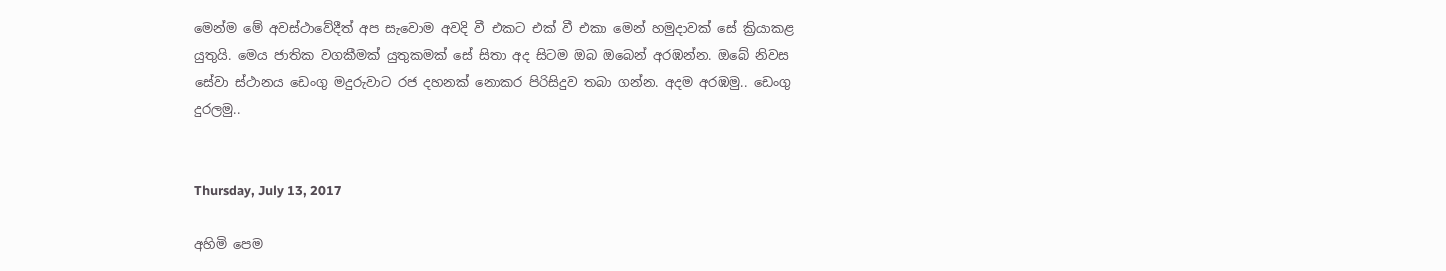මෙන්ම මේ අවස්ථාවේදීත් අප සැවොම අවදි වී එකට එක් වී එකා මෙන් හමුදාවක් සේ ක්‍රියාකළ යුතුයි. මෙය ජාතික වගකීමක් යුතුකමක් සේ සිතා අද සිටම ඔබ ඔබෙන් අරඹන්න. ඔබේ නිවස සේවා ස්ථානය ඩෙංගු මදුරුවාට රජ දහනක් නොකර පිරිසිදුව තබා ගන්න. අදම අරඹමු.. ඩෙංගු දුරලමු..


Thursday, July 13, 2017

අහිමි පෙම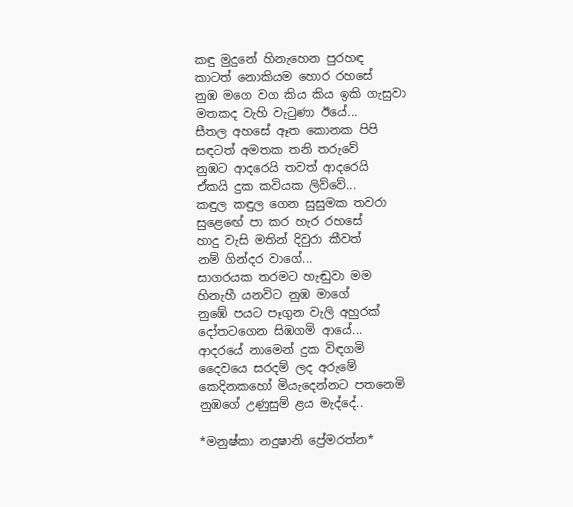කඳු මුදුනේ හිනැහෙන පුරහඳ
කාටත් නොකියම හොර රහසේ
නුඹ මගෙ වග කිය කිය ඉකි ගැසුවා
මතකද වැහි වැටුණා ඊයේ...
සීතල අහසේ ඈත කොනක පිපි
සඳටත් අමතක තනි තරුවේ
නුඹට ආදරෙයි තවත් ආදරෙයි
ඒකයි දුක කවියක ලිව්වේ...
කඳුල කඳුල ගෙන සුසුමක තවරා
සුළ‍ෙඟේ පා කර හැර රහසේ
හාදු වැසි මතින් දිවුරා කීවත්
නම් ගින්දර වාගේ...
සාගරයක තරමට හැඬුවා මම
හිනැහී යනවිට නුඹ මාගේ
නුඹේ පයට පෑගුන වැලි අහුරක්
දෝතටගෙන සිඹගමි ආයේ...
ආදරයේ නාමෙන් දුක විඳගමි
දෛවයෙ සරදම් ලද අරුමේ
කෙදිනකහෝ මියැදෙන්නට පතනෙමි
නුඹගේ උණුසුම් ළය මැද්දේ..

*මනුෂ්කා නදුෂානි ප්‍රේමරත්න*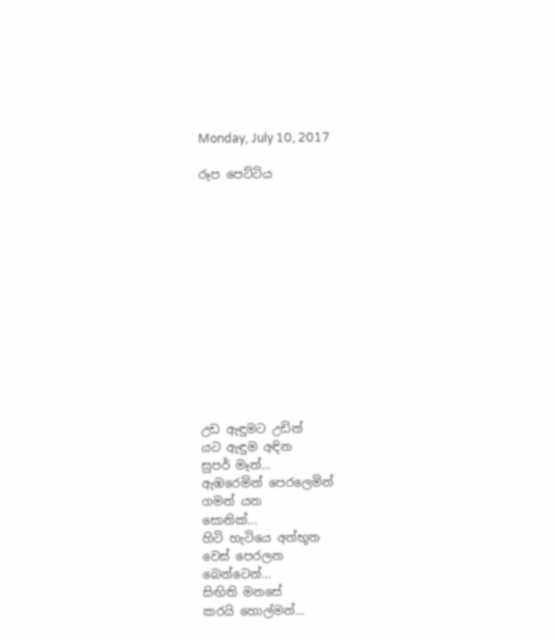Monday, July 10, 2017

රූප පෙට්ටිය













උඩ ඇඳුමට උඩින්
යට ඇඳුම අඳින
සුපර් මෑන්...
ඇඹරෙමින් පෙරලෙමින්
ගමන් යන
සොනික්...
හිටි හැටියෙ අත්භූත
වෙස් පෙරලන
බෙන්ටෙන්...
සිඟිති මනසේ
කරයි හොල්මන්...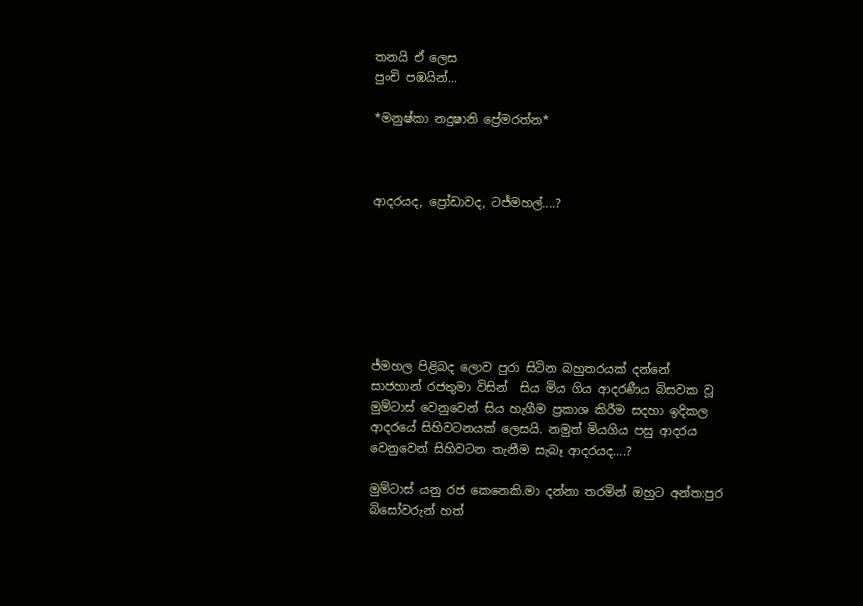තනයි ඒ ලෙස
පුංචි පඹයින්...

*මනුෂ්කා නදුෂානි ප්‍රේමරත්න*



ආදරයද, ප්‍රෝඩාවද, ටජ්මහල්....?







ජ්මහල පිළිබද ලොව පුරා සිටින බහුතරයක් දන්නේ සාජහාන් රජතුමා විසින්  සිය මිය ගිය ආදරණීය බිසවක වූ මුම්ටාස් වෙනුවෙන් සිය හැගීම ප්‍රකාශ කිරීම සදහා ඉදිකල ආදරයේ සිහිවටනයක් ලෙසයි. නමුත් මියගිය පසු ආදරය වෙනුවෙන් සිහිවටන තැනීම සැබෑ ආදරයද....?

මුම්ටාස් යනු රජ කෙනෙකි.මා දන්නා තරමින් ඔහුට අන්ත:පුර බිසෝවරුන් හත්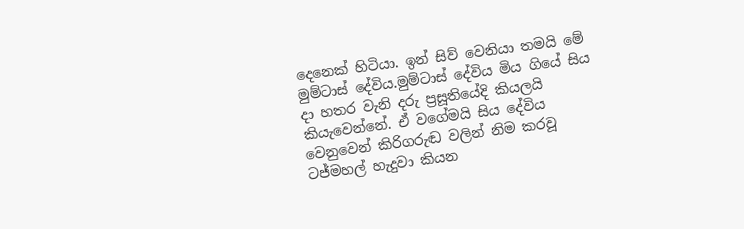දෙනෙක් හිටියා. ඉන් සිව් වෙනියා තමයි මේ මුම්ටාස් දේවිය.මුම්ටාස් දේවිය මිය ගියේ සිය දා හතර වැනි දරු ප්‍රසූතියේදි කියලයි කියැවෙන්නේ. ඒ වගේමයි සිය දේවිය වෙනුවෙන් කිරිගරුඬ වලින් නිම කරවූ ටජ්මහල් හැදුවා කියන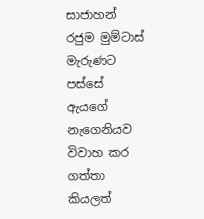සාජාහන් රජුම මුම්ටාස් මැරුණට පස්සේ ඇයගේ නැගෙනියව විවාහ කර ගත්තා කියලත්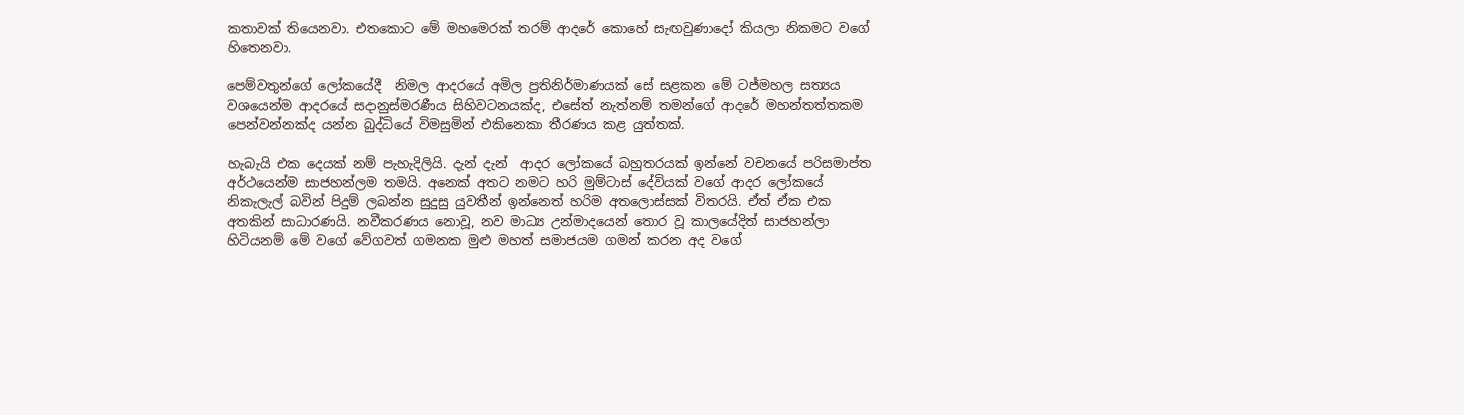කතාවක් තියෙනවා. එතකොට මේ මහමෙරක් තරම් ආදරේ කොහේ සැඟවුණාදෝ කියලා නිකමට වගේ හිතෙනවා.

පෙම්වතුන්ගේ ලෝකයේදී  නිමල ආදරයේ අමිල ප්‍රතිනිර්මාණයක් සේ සළකන මේ ටජ්මහල සත්‍යය වශයෙන්ම ආදරයේ සදානුස්මරණීය සිහිවටනයක්ද, එසේත් නැත්නම් තමන්ගේ ආදරේ මහන්තත්තකම පෙන්වන්නක්ද යන්න බුද්ධියේ විමසුමින් එකිනෙකා තීරණය කළ යුත්තක්.

හැබැයි එක දෙයක් නම් පැහැදිලියි. දැන් දැන්  ආදර ලෝකයේ බහුතරයක් ඉන්නේ වචනයේ පරිසමාප්ත අර්ථයෙන්ම සාජහන්ලම තමයි. අනෙක් අතට නමට හරි මුම්ටාස් දේවියක් වගේ ආදර ලෝකයේ නිකැලැල් බවින් පිදුම් ලබන්න සුදුසු යුවතීන් ඉන්නෙත් හරිම අතලොස්සක් විතරයි. ඒත් ඒක එක අතකින් සාධාරණයි. නවීකරණය නොවූ, නව මාධ්‍ය උන්මාදයෙන් තොර වූ කාලයේදිත් සාජහන්ලා හිටියනම් මේ වගේ වේගවත් ගමනක මුළු මහත් සමාජයම ගමන් කරන අද වගේ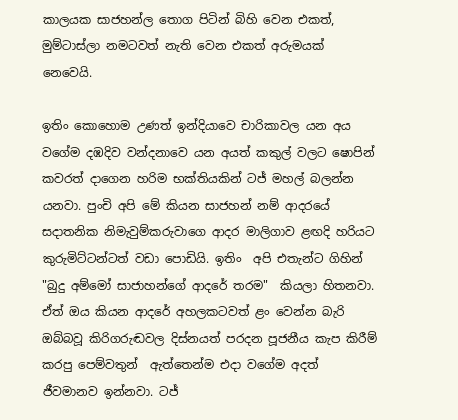කාලයක සාජහන්ල තොග පිටින් බිහි වෙන එකත්, මුම්ටාස්ලා නමටවත් නැති වෙන එකත් අරුමයක් නෙවෙයි.

ඉතිං කොහොම උණත් ඉන්දියාවෙ චාරිකාවල යන අය වගේම දඹදිව වන්දනාවෙ යන අයත් කකුල් වලට ‍ෂොපින් කවරත් දාගෙන හරිම භක්තියකින් ටජ් මහල් බලන්න යනවා. පුංචි අපි මේ කියන සාජහන් නම් ආදරයේ සදාතනික නිමැවුම්කරුවාගෙ ආදර මාලිගාව ළඟදි හරියට කුරුමිට්ටන්ටත් වඩා පොඩියි. ඉතිං  අපි එතැන්ට ගිහින්  "බුදු අම්මෝ සාජාහන්ගේ ආදරේ තරම"  කියලා හිතනවා. ඒත් ඔය කියන ආදරේ අහලකටවත් ළං වෙන්න බැරි ඔබ්බවූ කිරිගරුඬවල දිස්නයත් පරදන පූජනීය කැප කිරීම් කරපු පෙම්වතුන්  ඇත්තෙන්ම එදා වගේම අදත් ජීවමානව ඉන්නවා. ටජ්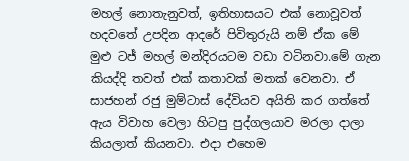මහල් නොතැනුවත්, ඉතිහාසයට එක් නොවූවත් හදවතේ උපදින ආදරේ පිවිතුරුයි නම් ඒක මේ මුළු ටජ් මහල් මන්දිරයටම වඩා වටිනවා.මේ ගැන කියද්දි තවත් එක් කතාවක් මතක් වෙනවා. ඒ සාජහන් රජු මුම්ටාස් දේවියව අයිති කර ගත්තේ ඇය විවාහ වෙලා හිටපු පුද්ගලයාව මරලා දාලා කියලාත් කියනවා. එදා එහෙම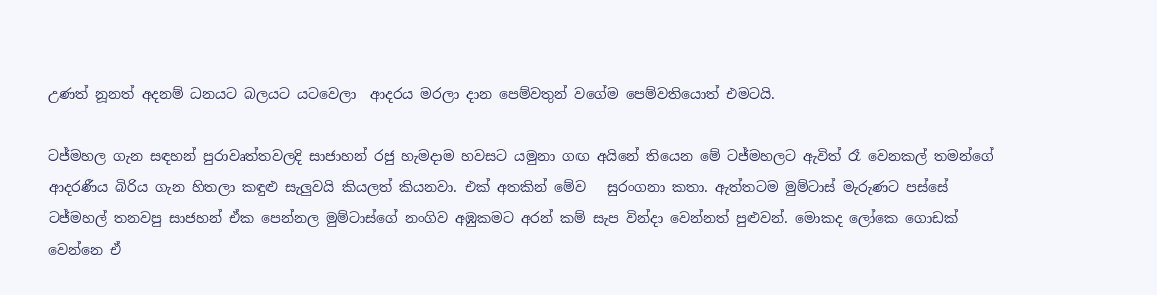උණත් නූනත් අදනම් ධනයට බලයට යටවෙලා  ආදරය මරලා දාන පෙම්වතුන් වගේම පෙම්වතියොත් එමටයි.

ටජ්මහල ගැන සඳහන් පුරාවෘත්තවලදි සාජාහන් රජු හැමදාම හවසට යමුනා ගඟ අයිනේ තියෙන මේ ටජ්මහලට ඇවිත් රෑ වෙනකල් තමන්ගේ ආදරණීය බිරිය ගැන හිතලා කඳුළු සැලුවයි කියලත් කියනවා. එක් අතකින් මේව   සුරංගනා කතා. ඇත්තටම මුම්ටාස් මැරුණට පස්සේ ටජ්මහල් තනවපු සාජහන් ඒක පෙන්නල මුම්ටාස්ගේ නංගිව අඹුකමට අරන් කම් සැප වින්දා වෙන්නත් පුළුවන්. මොකද ලෝකෙ ගොඩක් වෙන්නෙ ඒ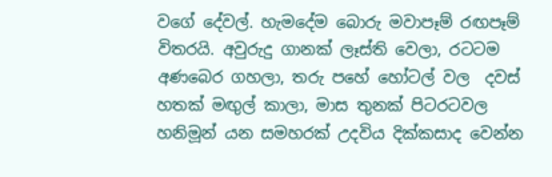වගේ දේවල්. හැමදේම බොරු මවාපෑම් රඟපෑම් විතරයි. අවුරුදු ගානක් ලෑස්ති වෙලා, රටටම අණබෙර ගහලා, තරු පහේ හෝටල් වල  දවස් හතක් මඟුල් කාලා, මාස තුනක් පිටරටවල හනිමූන් යන සමහරක් උදවිය දික්කසාද වෙන්න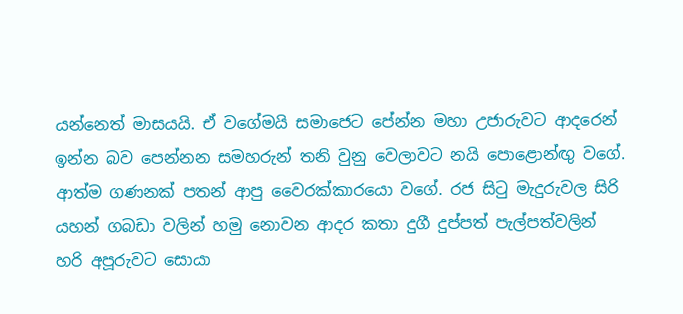යන්නෙත් මාසයයි. ඒ වගේමයි සමාජෙට පේන්න මහා උජාරුවට ආදරෙන් ඉන්න බව පෙන්නන සමහරුන් තනි වුනු වෙලාවට නයි පොළොන්ඟු වගේ. ආත්ම ගණනක් පතන් ආපු වෛරක්කාරයො වගේ. රජ සිටු මැදුරුවල සිරි යහන් ගබඩා වලින් හමු නොවන ආදර කතා දුගී දුප්පත් පැල්පත්වලින් හරි අපූරුවට සොයා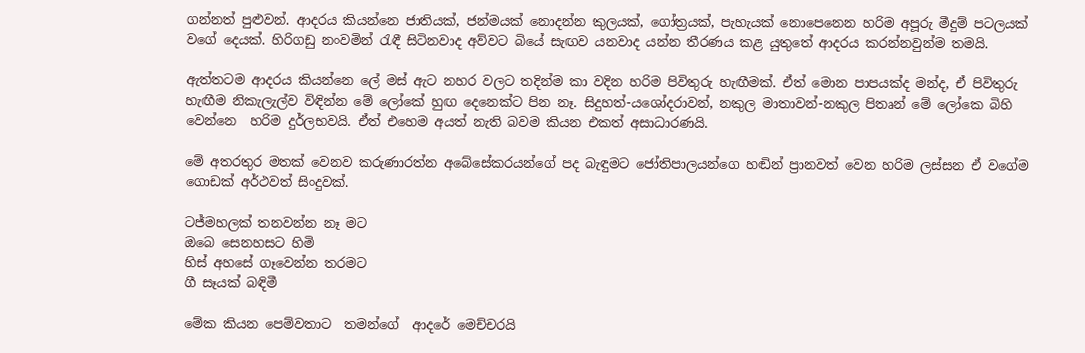ගන්නත් පුළුවන්. ආදරය කියන්නෙ ජාතියක්, ජන්මයක් නොදන්න කුලයක්, ගෝත්‍රයක්, පැහැයක් නොපෙනෙන හරිම අපූරු මීදුම් පටලයක් වගේ දෙයක්. හිරිගඩු නංවමින් රැඳී සිටිනවාද අව්වට බියේ සැඟව යනවාද යන්න තීරණය කළ යුතුතේ ආදරය කරන්නවුන්ම තමයි.

ඇත්තටම ආදරය කියන්නෙ ලේ මස් ඇට නහර වලට තදින්ම කා වදින හරිම පිවිතුරු හැඟීමක්. ඒත් මොන පාපයක්ද මන්ද, ඒ පිවිතුරු හැඟීම නිකැලැල්ව විඳින්න මේ ලෝකේ හුඟ දෙනෙක්ට පින නෑ. සිදුහත්-යශෝදරාවන්, නකුල මාතාවන්-නකුල පිතෘන් මේ ලෝකෙ බිහි වෙන්නෙ  හරිම දුර්ලභවයි. ඒත් එහෙම අයත් නැති බවම කියන එකත් අසාධාරණයි.

මේ අතරතුර මතක් වෙනව කරුණාරත්න අබේසේකරයන්ගේ පද බැඳුමට ජෝතිපාලයන්ගෙ හඬින් ප්‍රානවත් වෙන හරිම ලස්සන ඒ වගේම ගොඩක් අර්ථවත් සිංදුවක්.

ටජ්මහලක් තනවන්න නෑ මට
ඔබෙ සෙනහසට හිමි
හිස් අහසේ ගෑවෙන්න තරමට
ගී සෑයක් බඳිමී

මේක කියන පෙම්වතාට  තමන්ගේ  ආදරේ මෙච්චරයි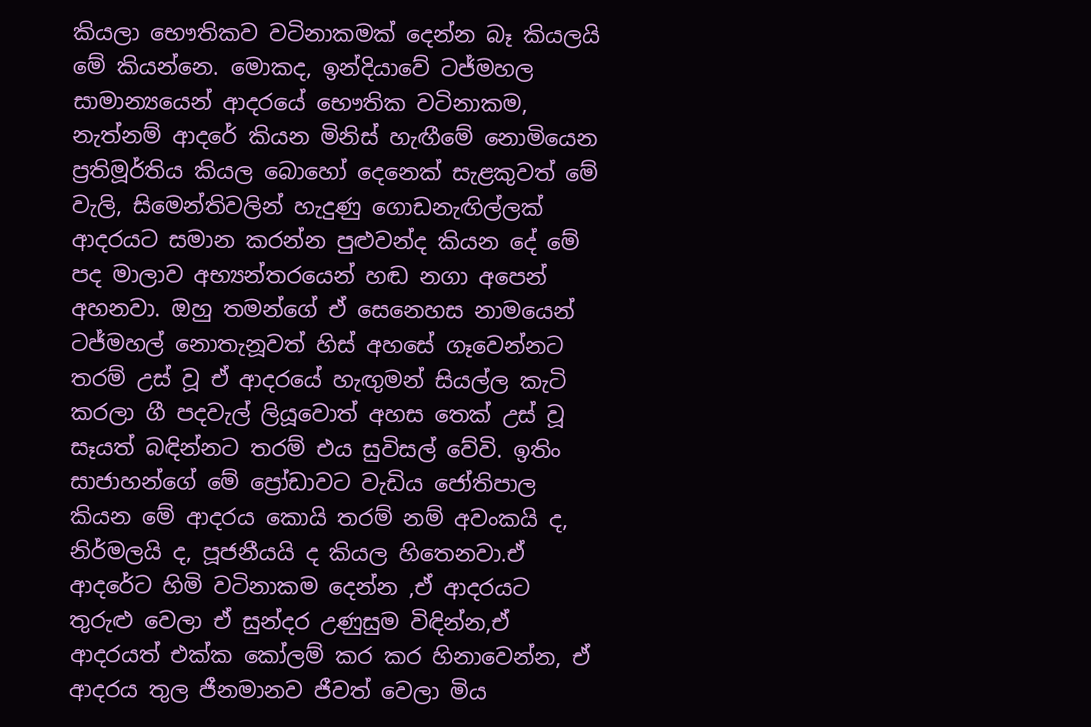කියලා භෞතිකව වටිනාකමක් දෙන්න බෑ කියලයි මේ කියන්නෙ. මොකද, ඉන්දියාවේ ටජ්මහල සාමාන්‍යයෙන් ආදරයේ භෞතික වටිනාකම, නැත්නම් ආදරේ කියන මිනිස් හැඟීමේ නොමියෙන ප්‍රතිමූර්තිය කියල බොහෝ දෙනෙක් සැළකුවත් මේ වැලි, සිමෙන්තිවලින් හැදුණු ගොඩනැඟිල්ලක් ආදරයට සමාන කරන්න පුළුවන්ද කියන දේ මේ පද මාලාව අභ්‍යන්තරයෙන් හඬ නගා අපෙන් අහනවා. ඔහු තමන්ගේ ඒ සෙනෙහස නාමයෙන් ටජ්මහල් නොතැනූවත් හිස් අහසේ ගෑවෙන්නට තරම් උස් වූ ඒ ආදරයේ හැඟුමන් සියල්ල කැටි කරලා ගී පදවැල් ලියූවොත් අහස තෙක් උස් වූ සෑයත් බඳින්නට තරම් එය සුවිසල් වේවි. ඉතිං සාජාහන්ගේ මේ ප්‍රෝඩාවට වැඩිය ජෝතිපාල කියන මේ ආදරය කොයි තරම් නම් අවංකයි ද, නිර්මලයි ද, පූජනීයයි ද කියල හිතෙනවා.ඒ ආදරේට හිමි වටිනාකම දෙන්න ,ඒ ආදරයට තුරුළු වෙලා ඒ සුන්දර උණුසුම විඳින්න,ඒ ආදරයත් එක්ක කෝලම් කර කර හිනාවෙන්න, ඒ ආදරය තුල ජීනමානව ජීවත් වෙලා මිය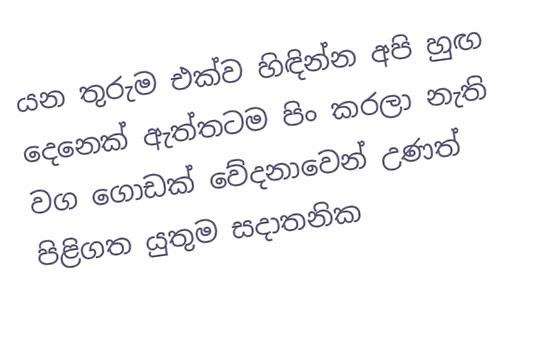යන තුරුම එක්ව හිඳින්න අපි හුඟ දෙනෙක් ඇත්තටම පිං කරලා නැති වග ගොඩක් වේදනාවෙන් උණත් පිළිගත යුතුම සදාතනික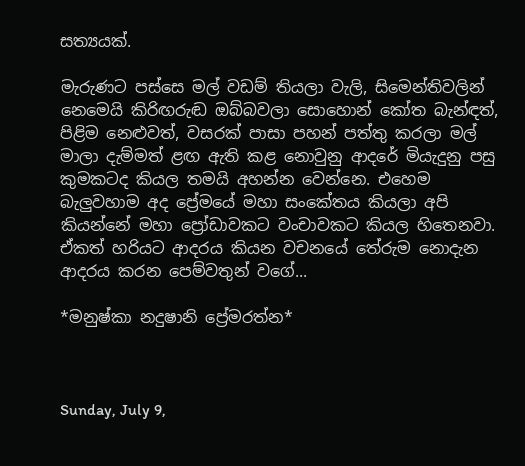සත්‍යයක්.

මැරුණට පස්සෙ මල් වඩම් තියලා වැලි, සිමෙන්තිවලින් නෙමෙයි කිරිඟරුඬ ඔබ්බවලා සොහොන් කෝත බැන්ඳත්, පිළිම නෙළුවත්, වසරක් පාසා පහන් පත්තු කරලා මල් මාලා දැම්මත් ළඟ ඇති කළ නොවුනු ආදරේ මියැදුනු පසු කුමකටද කියල තමයි අහන්න වෙන්නෙ. එහෙම බැලුවහාම අද ප්‍රේමයේ මහා සංකේතය කියලා අපි කියන්නේ මහා ප්‍රෝඩාවකට වංචාවකට කියල හිතෙනවා. ඒකත් හරියට ආදරය කියන වචනයේ තේරුම නොදැන ආදරය කරන පෙම්වතුන් වගේ...

*මනුෂ්කා නදුෂානි ප්‍රේමරත්න*



Sunday, July 9,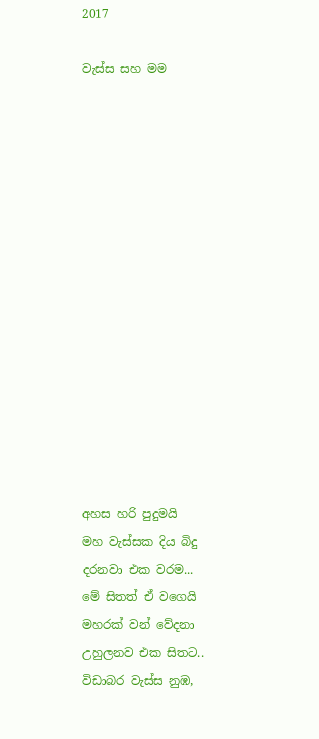2017

වැස්ස සහ මම















අහස හරි පුදුමයි
මහ වැස්සක දිය බිදු
දරනවා එක වරම...
මේ සිතත් ඒ වගෙයි
මහරක් වන් වේදනා
උහුලනව එක සිතට..
විඩාබර වැස්ස නුඹ,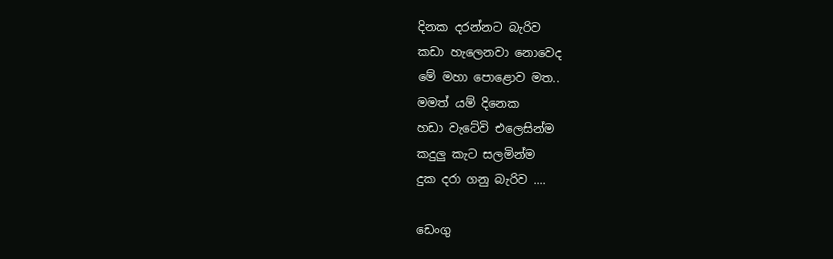දිනක දරන්නට බැරිව
කඩා හැලෙනවා නොවෙද
මේ මහා පොළොව මත..
මමත් යම් දිනෙක
හඩා වැටේවි එලෙසින්ම
කදුලු කැට සලමින්ම
දුක දරා ගනු බැරිව ....

ඩෙංගු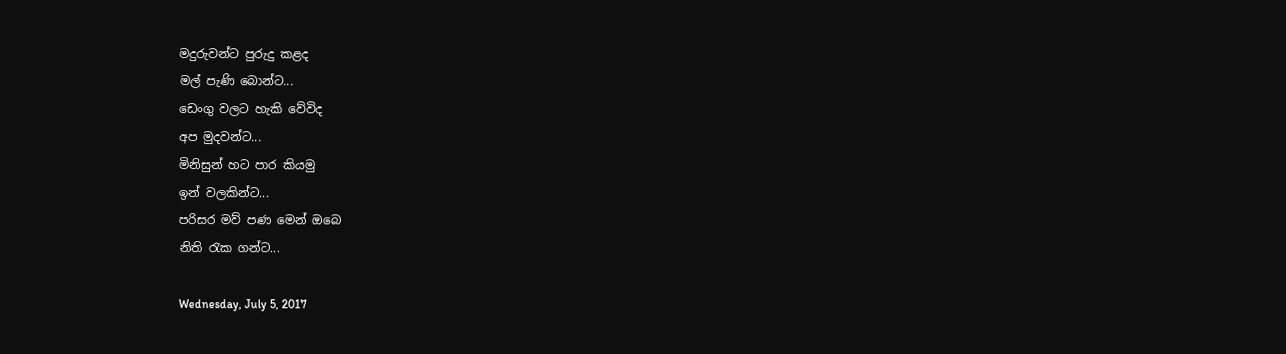මදුරුවන්ට පුරුදු කළද
මල් පැණි බොන්ට...
ඩෙංගු වලට හැකි වේවිද
අප මුදවන්ට...
මිනිසුන් හට පාර කියමු
ඉන් වලකින්ට...
පරිසර මව් පණ මෙන් ඔබෙ
නිති රැක ගන්ට...

Wednesday, July 5, 2017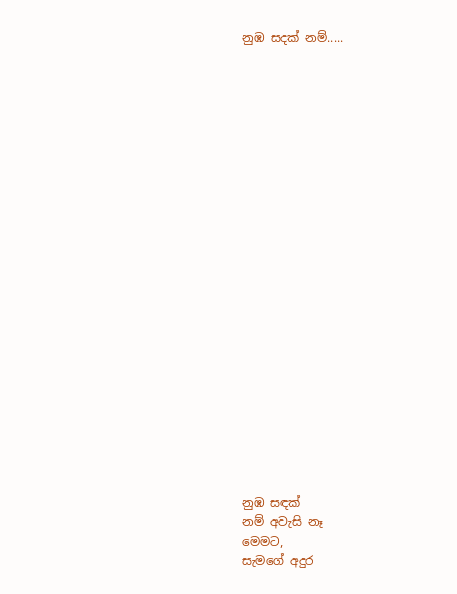නුඹ සදක් නම්.....























නුඹ සඳක්
නම් අවැසි නෑ
මෙමට,
සැමගේ අදුර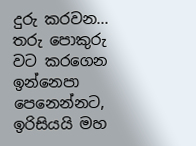දුරු කරවන...
තරු පොකුරු
වට කරගෙන
ඉන්නෙපා
පෙනෙන්නට,
ඉරිසියයි මහ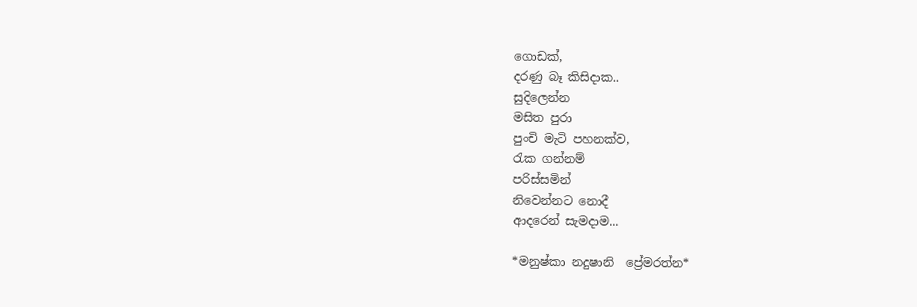ගොඩක්,
දරණු බෑ කිසිදාක..
සුදිලෙන්න
මසිත පුරා
පුංචි මැටි පහනක්ව,
රැක ගන්නම්
පරිස්සමින්
නිවෙන්නට නොදී
ආදරෙන් සැමදාම...

*මනුෂ්කා නදුෂානි  ප්‍රේමරත්න*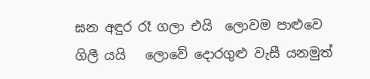ඝන අඳුර රෑ ගලා එයි  ලොවම පාළුවෙ ගිලී යයි   ලොවේ දොරගුළු වැසී යනමුත්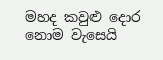මහද කවුළු දොර නොම වැසෙයි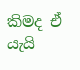කිමද ඒ යැයි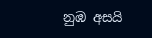නුඹ අසයි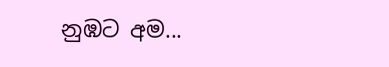නුඹට අම...